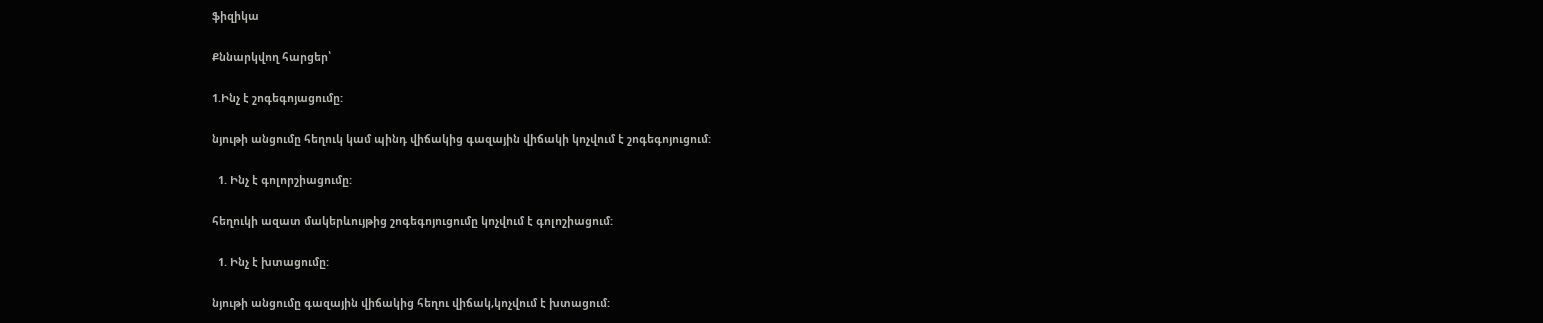ֆիզիկա

Քննարկվող հարցեր՝

1.Ինչ է շոգեգոյացումը:

նյութի անցումը հեղուկ կամ պինդ վիճակից գազային վիճակի կոչվում է շոգեգոյուցում:

  1. Ինչ է գոլորշիացումը:

հեղուկի ազատ մակերևույթից շոգեգոյուցումը կոչվում է գոլոշիացում:

  1. Ինչ է խտացումը:

նյութի անցումը գազային վիճակից հեղու վիճակ,կոչվում է խտացում: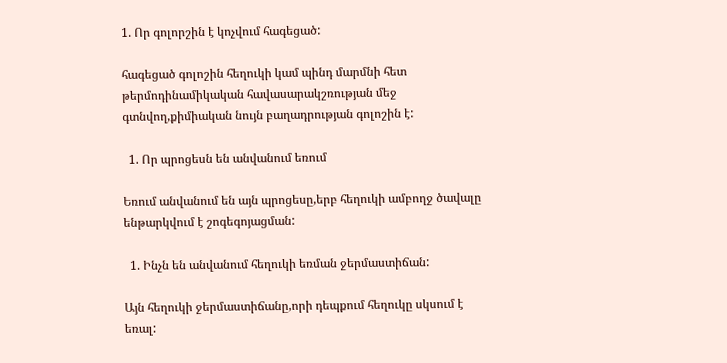1. Որ գոլորշին է կոչվում հագեցած:

հագեցած գոլոշին հեղուկի կամ պինդ մարմնի հետ թերմոդինամիկական հավասարակշռության մեջ գտնվող,քիմիական նույն բաղադրության գոլոշին է:

  1. Որ պրոցեսն են անվանում եռում

Եռում անվանում են այն պրոցեսը,երբ հեղուկի ամբողջ ծավալը ենթարկվում է շոգեգոյացման:

  1. Ինչն են անվանում հեղուկի եռման ջերմաստիճան:

Այն հեղուկի ջերմաստիճանը,որի դեպքում հեղուկը սկսում է եռալ: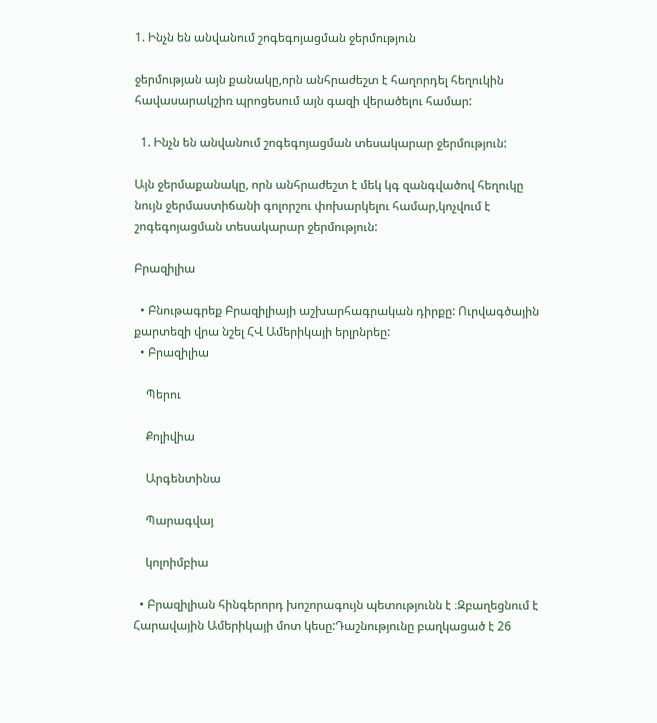1. Ինչն են անվանում շոգեգոյացման ջերմություն

ջերմության այն քանակը,որն անհրաժեշտ է հաղորդել հեղուկին հավասարակշիռ պրոցեսում այն գազի վերածելու համար:

  1. Ինչն են անվանում շոգեգոյացման տեսակարար ջերմություն:

Այն ջերմաքանակը, որն անհրաժեշտ է մեկ կգ զանգվածով հեղուկը նույն ջերմաստիճանի գոլորշու փոխարկելու համար,կոչվում է շոգեգոյացման տեսակարար ջերմություն:

Բրազիլիա

  • Բնութագրեք Բրազիլիայի աշխարհագրական դիրքը: Ուրվագծային քարտեզի վրա նշել ՀՎ Ամերիկայի երլրնրեը:
  • Բրազիլիա

    Պերու

    Քոլիվիա

    Արգենտինա

    Պարագվայ

    կոլոիմբիա

  • Բրազիլիան հինգերորդ խոշորագույն պետությունն է ։Զբաղեցնում է Հարավային Ամերիկայի մոտ կեսը:Դաշնությունը բաղկացած է 26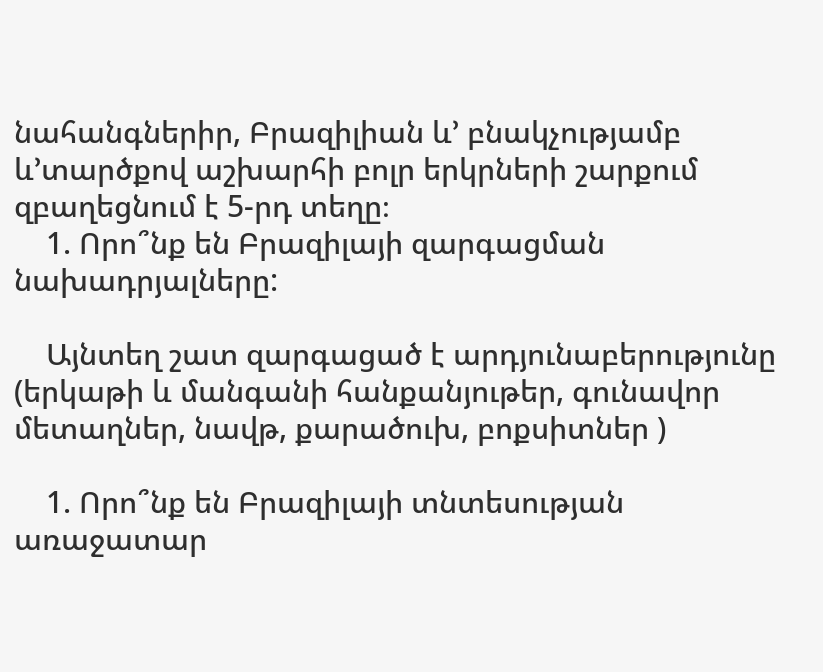նահանգներիր, Բրազիլիան և’ բնակչությամբ և’տարծքով աշխարհի բոլր երկրների շարքում զբաղեցնում է 5-րդ տեղը։
    1. Որո՞նք են Բրազիլայի զարգացման նախադրյալները:

    Այնտեղ շատ զարգացած է արդյունաբերությունը (երկաթի և մանգանի հանքանյութեր, գունավոր մետաղներ, նավթ, քարածուխ, բոքսիտներ )

    1. Որո՞նք են Բրազիլայի տնտեսության առաջատար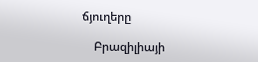ճյուղերը

    Բրազիլիայի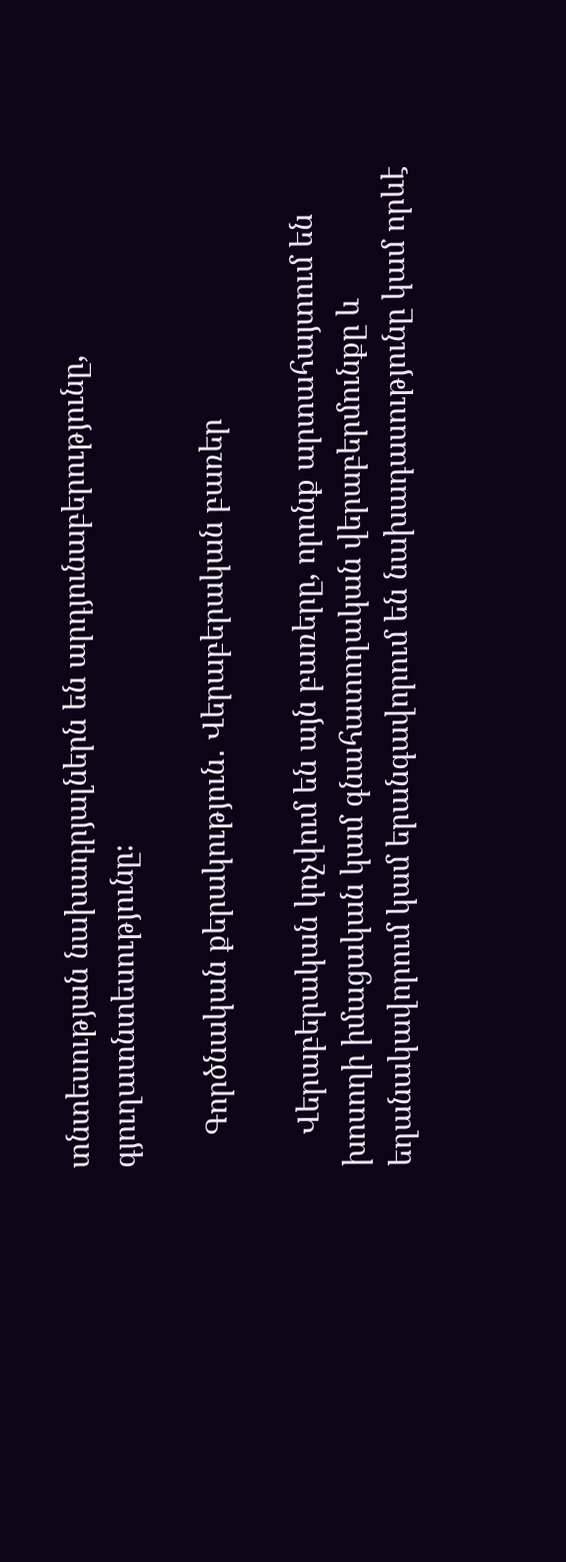տնտեսության նախադրյալներն են արդյունաբերությունը, գյուղատնտեսությունը։

    Գործնական քերակություն․ Վերաբերական բառեր

    Վերաբերական կոչվում են այն բառերը, որոնք արտահայտում են խոսողի իմացական կամ գնահատողական վերաբերմունքը և եղանակավորում կամ երանգավորում են նախադասությունը կամ որևէ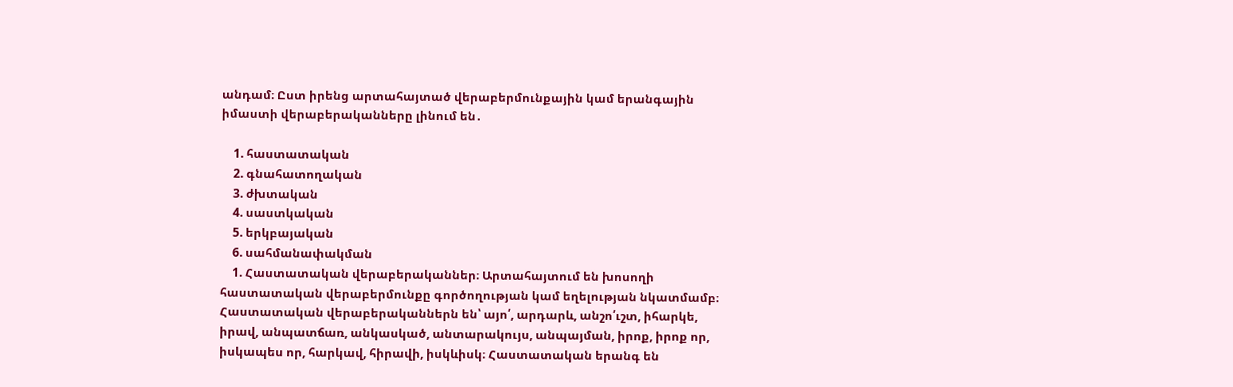անդամ։ Ըստ իրենց արտահայտած վերաբերմունքային կամ երանգային իմաստի վերաբերականները լինում են․

    1. հաստատական
    2. գնահատողական
    3. ժխտական
    4. սաստկական
    5. երկբայական
    6. սահմանափակման
    1. Հաստատական վերաբերականներ։ Արտահայտում են խոսողի հաստատական վերաբերմունքը գործողության կամ եղելության նկատմամբ։ Հաստատական վերաբերականներն են՝ այո՛, արդարև, անշո՛ւշտ, իհարկե, իրավ, անպատճառ, անկասկած, անտարակույս, անպայման, իրոք, իրոք որ, իսկապես որ, հարկավ, հիրավի, իսկևիսկ։ Հաստատական երանգ են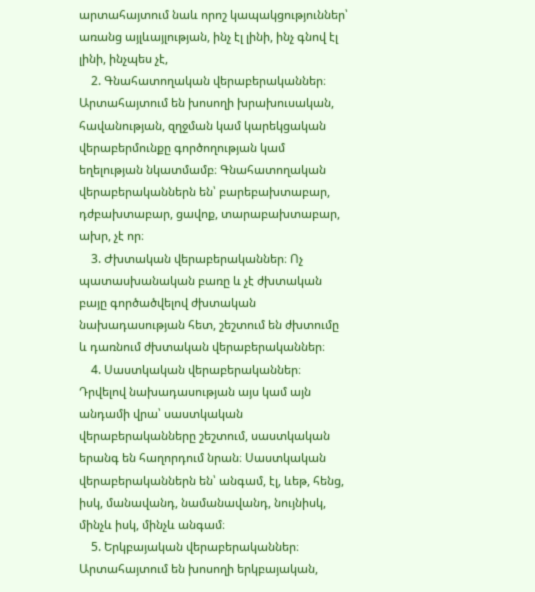արտահայտում նաև որոշ կապակցություններ՝ առանց այլևայլության, ինչ էլ լինի, ինչ գնով էլ լինի, ինչպես չէ,
    2. Գնահատողական վերաբերականներ։ Արտահայտում են խոսողի խրախուսական, հավանության, զղջման կամ կարեկցական վերաբերմունքը գործողության կամ եղելության նկատմամբ։ Գնահատողական վերաբերականներն են՝ բարեբախտաբար, դժբախտաբար, ցավոք, տարաբախտաբար, ախր, չէ որ։
    3. Ժխտական վերաբերականներ։ Ոչ պատասխանական բառը և չէ ժխտական բայը գործածվելով ժխտական նախադասության հետ, շեշտում են ժխտումը և դառնում ժխտական վերաբերականներ։
    4. Սաստկական վերաբերականներ։ Դրվելով նախադասության այս կամ այն անդամի վրա՝ սաստկական վերաբերականները շեշտում, սաստկական երանգ են հաղորդում նրան։ Սաստկական վերաբերականներն են՝ անգամ, էլ, ևեթ, հենց, իսկ, մանավանդ, նամանավանդ, նույնիսկ, մինչև իսկ, մինչև անգամ։
    5. Երկբայական վերաբերականներ։ Արտահայտում են խոսողի երկբայական,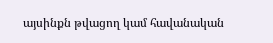այսինքն թվացող կամ հավանական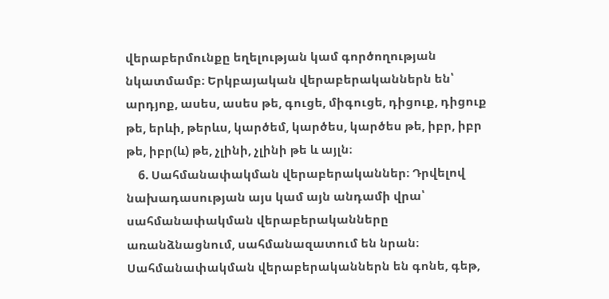վերաբերմունքը եղելության կամ գործողության նկատմամբ։ Երկբայական վերաբերականներն են՝ արդյոք, ասես, ասես թե, գուցե, միգուցե, դիցուք, դիցուք թե, երևի, թերևս, կարծեմ, կարծես, կարծես թե, իբր, իբր թե, իբր(և) թե, չլինի, չլինի թե և այլն։
    6. Սահմանափակման վերաբերականներ։ Դրվելով նախադասության այս կամ այն անդամի վրա՝ սահմանափակման վերաբերականները առանձնացնում, սահմանազատում են նրան։ Սահմանափակման վերաբերականներն են գոնե, գեթ,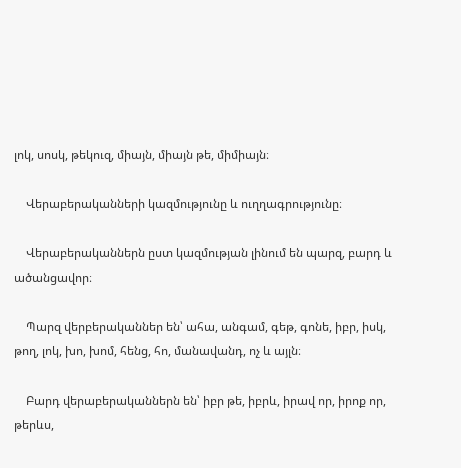լոկ, սոսկ, թեկուզ, միայն, միայն թե, միմիայն։

    Վերաբերականների կազմությունը և ուղղագրությունը։

    Վերաբերականներն ըստ կազմության լինում են պարզ, բարդ և ածանցավոր։

    Պարզ վերբերականներ են՝ ահա, անգամ, գեթ, գոնե, իբր, իսկ, թող, լոկ, խո, խոմ, հենց, հո, մանավանդ, ոչ և այլն։

    Բարդ վերաբերականներն են՝ իբր թե, իբրև, իրավ որ, իրոք որ, թերևս,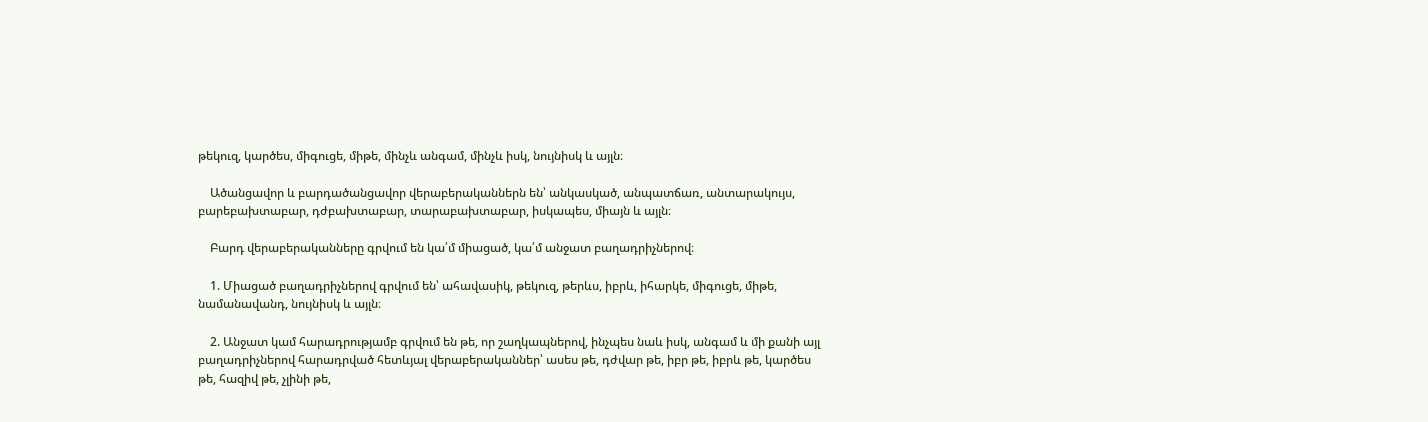թեկուզ, կարծես, միգուցե, միթե, մինչև անգամ, մինչև իսկ, նույնիսկ և այլն։

    Ածանցավոր և բարդածանցավոր վերաբերականներն են՝ անկասկած, անպատճառ, անտարակույս, բարեբախտաբար, դժբախտաբար, տարաբախտաբար, իսկապես, միայն և այլն։

    Բարդ վերաբերականները գրվում են կա՛մ միացած, կա՛մ անջատ բաղադրիչներով։

    1. Միացած բաղադրիչներով գրվում են՝ ահավասիկ, թեկուզ, թերևս, իբրև, իհարկե, միգուցե, միթե, նամանավանդ, նույնիսկ և այլն։

    2. Անջատ կամ հարադրությամբ գրվում են թե, որ շաղկապներով, ինչպես նաև իսկ, անգամ և մի քանի այլ բաղադրիչներով հարադրված հետևյալ վերաբերականներ՝ ասես թե, դժվար թե, իբր թե, իբրև թե, կարծես թե, հազիվ թե, չլինի թե,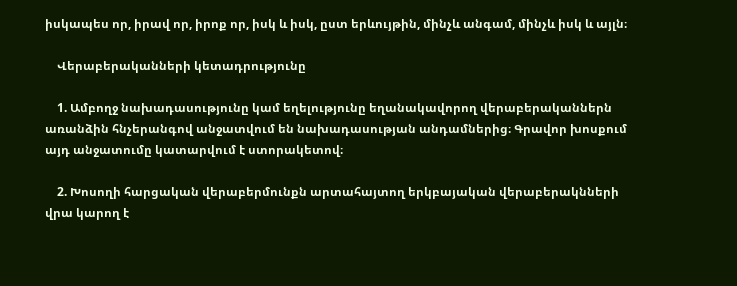իսկապես որ, իրավ որ, իրոք որ, իսկ և իսկ, ըստ երևույթին, մինչև անգամ, մինչև իսկ և այլն։

    Վերաբերականների կետադրությունը

    1. Ամբողջ նախադասությունը կամ եղելությունը եղանակավորող վերաբերականներն առանձին հնչերանգով անջատվում են նախադասության անդամներից։ Գրավոր խոսքում այդ անջատումը կատարվում է ստորակետով։

    2. Խոսողի հարցական վերաբերմունքն արտահայտող երկբայական վերաբերակնների վրա կարող է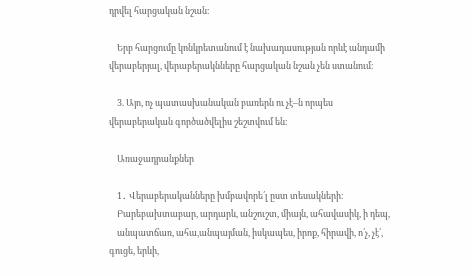դրվել հարցական նշան։

    Երբ հարցումը կոնկրետանում է նախադասության որևէ անդամի վերաբերյալ, վերաբերակնները հարցական նշան չեն ստանում։

    3. Այո, ոչ պատասխանական բառերն ու չէ–ն որպես վերաբերական գործածվելիս շեշտվում են։

    Առաջադրանքներ

    1․ Վերաբերականները խմբավորե՛լ ըստ տեսակների։
    Բարեբախտաբար, արդարև, անշուշտ, միայն, ահավասիկ, ի դեպ,
    անպատճառ, ահա,անպայման, իսկապես, իրոք, հիրավի, ո՛չ, չէ՛, գուցե, երևի,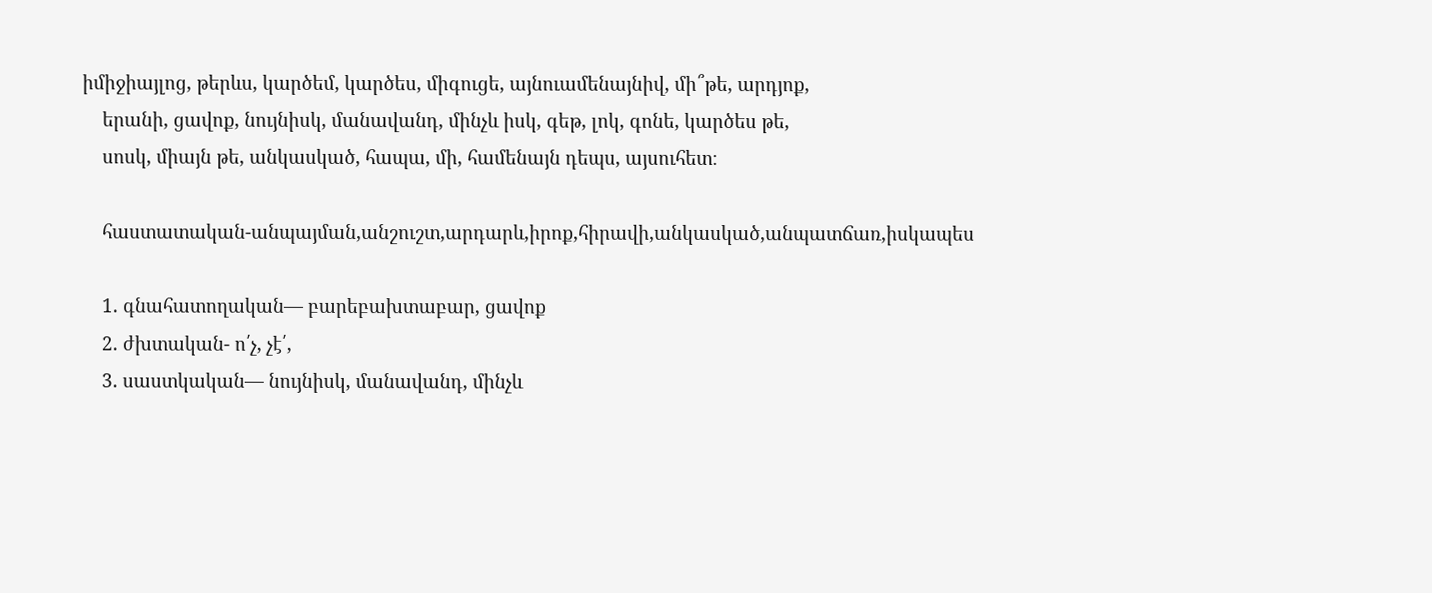իմիջիայլոց, թերևս, կարծեմ, կարծես, միգուցե, այնուամենայնիվ, մի՞թե, արդյոք,
    երանի, ցավոք, նույնիսկ, մանավանդ, մինչև իսկ, գեթ, լոկ, գոնե, կարծես թե,
    սոսկ, միայն թե, անկասկած, հապա, մի, համենայն դեպս, այսուհետ։

    հաստատական-անպայման,անշուշտ,արդարև,իրոք,հիրավի,անկասկած,անպատճառ,իսկապես

    1. գնահատողական— բարեբախտաբար, ցավոք
    2. ժխտական- ո՛չ, չէ՛,
    3. սաստկական— նույնիսկ, մանավանդ, մինչև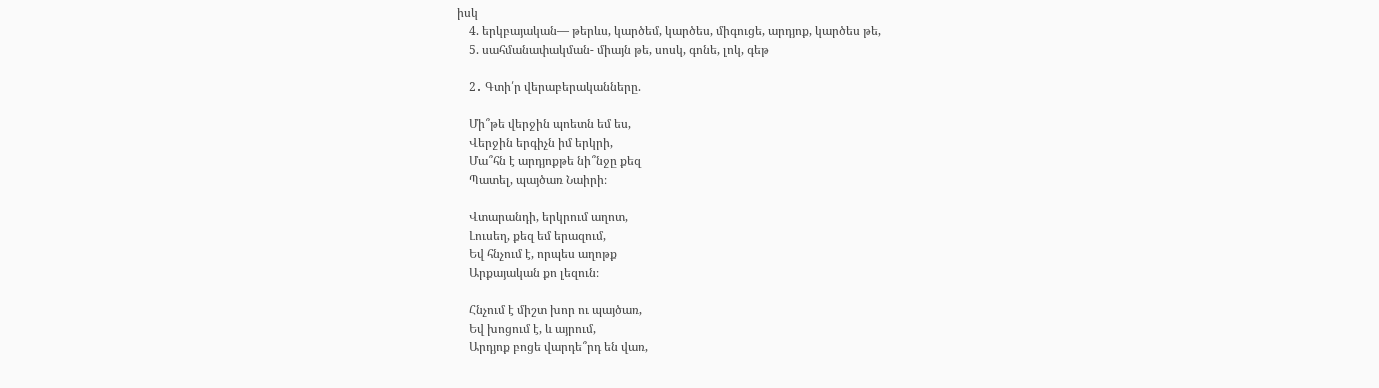իսկ
    4. երկբայական— թերևս, կարծեմ, կարծես, միգուցե, արդյոք, կարծես թե,
    5. սահմանափակման- միայն թե, սոսկ, գոնե, լոկ, գեթ

    2․ Գտի՛ր վերաբերականները.

    Մի՞թե վերջին պոետն եմ ես,
    Վերջին երգիչն իմ երկրի,
    Մա՞հն է արդյոքթե նի՞նջը քեզ
    Պատել, պայծառ Նաիրի։

    Վտարանդի, երկրում աղոտ,
    Լուսեղ, քեզ եմ երազում,
    Եվ հնչում է, որպես աղոթք
    Արքայական քո լեզուն։

    Հնչում է միշտ խոր ու պայծառ,
    Եվ խոցում է, և այրում,
    Արդյոք բոցե վարդե՞րդ են վառ,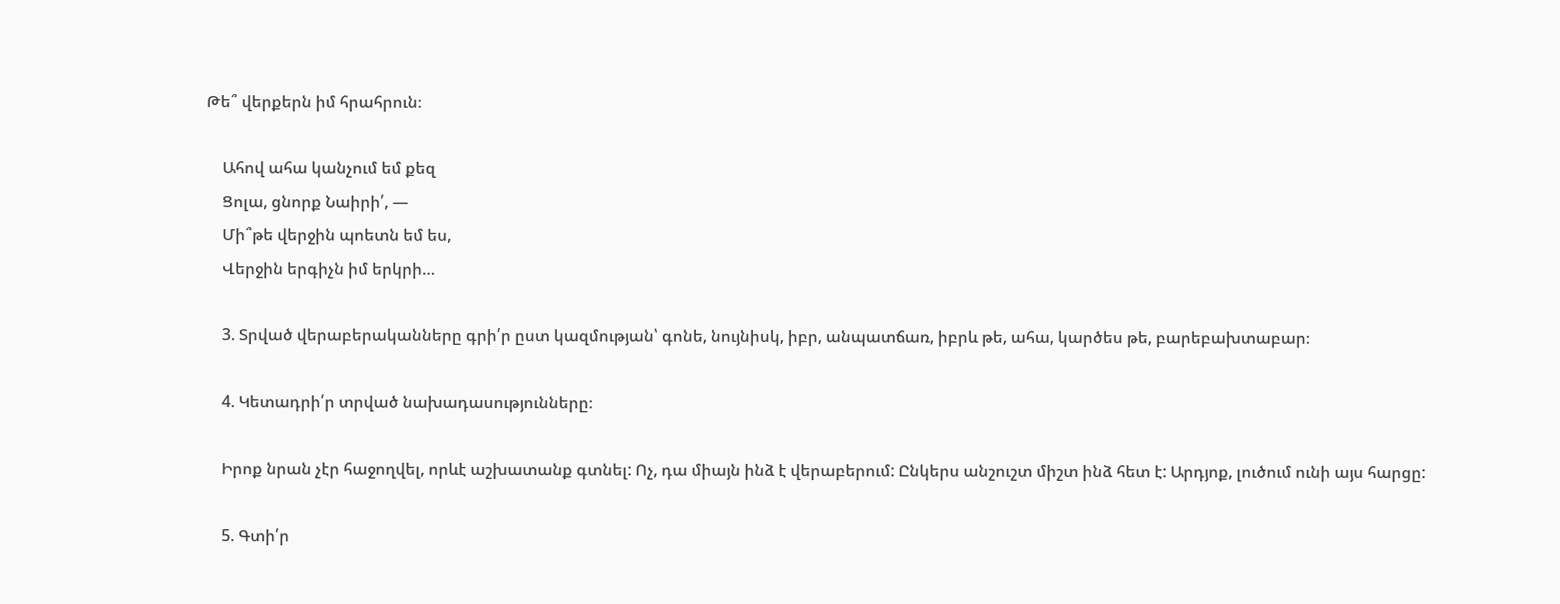Թե՞ վերքերն իմ հրահրուն։

    Ահով ահա կանչում եմ քեզ
    Ցոլա, ցնորք Նաիրի՛, —
    Մի՞թե վերջին պոետն եմ ես,
    Վերջին երգիչն իմ երկրի…

    3. Տրված վերաբերականները գրի՛ր ըստ կազմության՝ գոնե, նույնիսկ, իբր, անպատճառ, իբրև թե, ահա, կարծես թե, բարեբախտաբար։

    4. Կետադրի՛ր տրված նախադասությունները։

    Իրոք նրան չէր հաջողվել, որևէ աշխատանք գտնել: Ոչ, դա միայն ինձ է վերաբերում: Ընկերս անշուշտ միշտ ինձ հետ է: Արդյոք, լուծում ունի այս հարցը:

    5. Գտի՛ր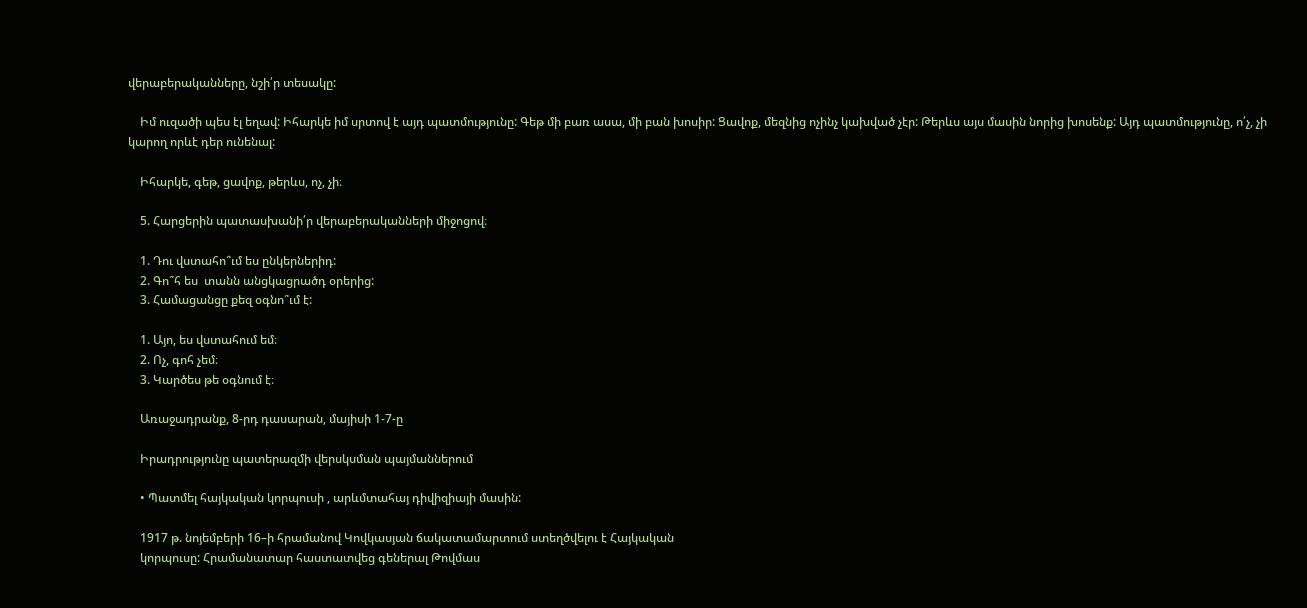վերաբերականները, նշի՛ր տեսակը:

    Իմ ուզածի պես էլ եղավ: Իհարկե իմ սրտով է այդ պատմությունը: Գեթ մի բառ ասա, մի բան խոսիր: Ցավոք, մեզնից ոչինչ կախված չէր: Թերևս այս մասին նորից խոսենք: Այդ պատմությունը, ո՛չ, չի կարող որևէ դեր ունենալ:

    Իհարկե, գեթ, ցավոք, թերևս, ոչ, չի։

    5. Հարցերին պատասխանի՛ր վերաբերականների միջոցով։

    1. Դու վստահո՞ւմ ես ընկերներիդ:
    2. Գո՞հ ես  տանն անցկացրածդ օրերից:
    3. Համացանցը քեզ օգնո՞ւմ է:

    1. Այո, ես վստահում եմ։
    2. Ոչ, գոհ չեմ։
    3. Կարծես թե օգնում է։

    Առաջադրանք, 8-րդ դասարան, մայիսի 1-7-ը

    Իրադրությունը պատերազմի վերսկսման պայմաններում

    • Պատմել հայկական կորպուսի , արևմտահայ դիվիզիայի մասին:

    1917 թ. նոյեմբերի 16–ի հրամանով Կովկասյան ճակատամարտում ստեղծվելու է Հայկական
    կորպուսը: Հրամանատար հաստատվեց գեներալ Թովմաս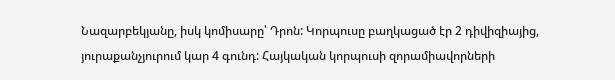Նազարբեկյանը, իսկ կոմիսարը՝ Դրոն: Կորպուսը բաղկացած էր 2 դիվիզիայից, յուրաքանչյուրում կար 4 գունդ: Հայկական կորպուսի զորամիավորների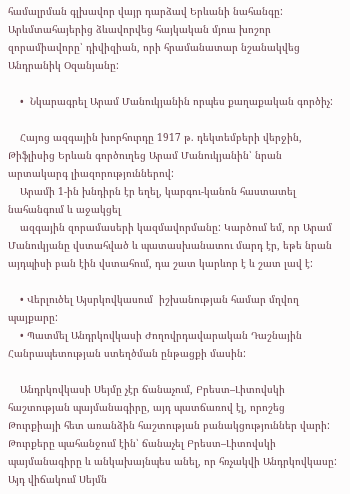համալրման գլխավոր վայր դարձավ Երևանի նահանգը: Արևմտահայերից ձևավորվեց հայկական մյուս խոշոր զորամիավորը՝ դիվիզիան, որի հրամանատար նշանակվեց Անդրանիկ Օզանյանը:

    •  Նկարագրել Արամ Մանուկյանին որպես քաղաքական գործիչ:

    Հայոց ազգային խորհուրդը 1917 թ. դեկտեմբերի վերջին, Թիֆլիսից Երևան գործուղեց Արամ Մանուկյանին՝ նրան արտակարգ լիազորություններով:
    Արամի 1-ին խնդիրն էր եղել, կարգու-կանոն հաստատել նահանգում և աջակցել
    ազգային զորամասերի կազմավորմանը: Կարծում եմ, որ Արամ Մանուկյանը վստահված և պատասխանատու մարդ էր, եթե նրան այդպիսի բան էին վստահում, դա շատ կարևոր է և շատ լավ է:

    • Վերլուծել Այսրկովկասում  իշխանության համար մղվող պայքարը:
    • Պատմել Անդրկովկասի Ժողովրդավարական Դաշնային Հանրապետության ստեղծման ընթացքի մասին:

    Անդրկովկասի Սեյմը չէր ճանաչում, Բրեստ–Լիտովսկի հաշտության պայմանագիրը, այդ պատճառով էլ, որոշեց Թուրքիայի հետ առանձին հաշտության բանակցություններ վարի: Թուրքերը պահանջում էին՝ ճանաչել Բրեստ–Լիտովսկի պայմանագիրը և անկախայնպես անել, որ հռչակվի Անդրկովկասը: Այդ վիճակում Սեյմն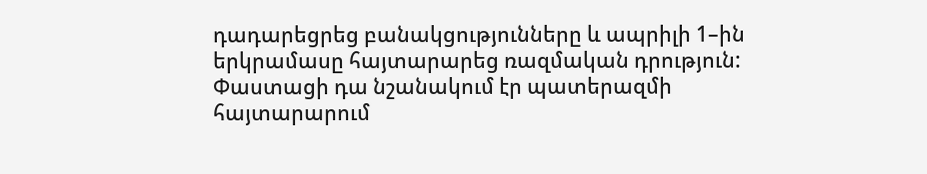դադարեցրեց բանակցությունները և ապրիլի 1–ին երկրամասը հայտարարեց ռազմական դրություն: Փաստացի դա նշանակում էր պատերազմի հայտարարում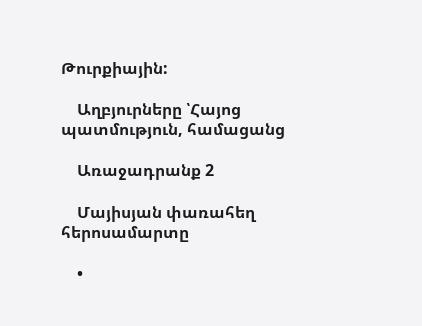Թուրքիային:

    Աղբյուրները ՝Հայոց պատմություն, համացանց

    Առաջադրանք 2

    Մայիսյան փառահեղ հերոսամարտը

    •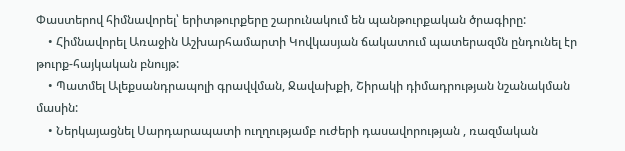Փաստերով հիմնավորել՝ երիտթուրքերը շարունակում են պանթուրքական ծրագիրը:
    • Հիմնավորել Առաջին Աշխարհամարտի Կովկասյան ճակատում պատերազմն ընդունել էր թուրք-հայկական բնույթ:
    • Պատմել Ալեքսանդրապոլի գրավվման, Ջավախքի, Շիրակի դիմադրության նշանակման մասին:
    • Ներկայացնել Սարդարապատի ուղղությամբ ուժերի դասավորության , ռազմական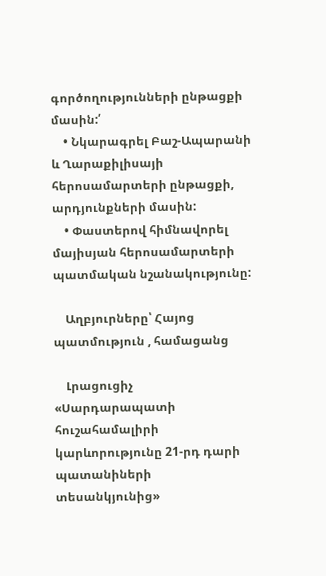գործողությունների ընթացքի մասին:՛
    • Նկարագրել Բաշ-Ապարանի և Ղարաքիլիսայի հերոսամարտերի ընթացքի, արդյունքների մասին:
    • Փաստերով հիմնավորել մայիսյան հերոսամարտերի պատմական նշանակությունը:

    Աղբյուրները՝ Հայոց պատմություն , համացանց

    Լրացուցիչ «Սարդարապատի հուշահամալիրի կարևորությունը 21-րդ դարի պատանիների տեսանկյունից»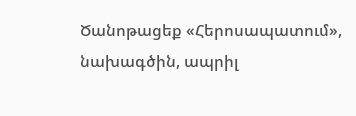Ծանոթացեք «Հերոսապատում», նախագծին, ապրիլ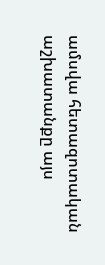ամսվա հետազոտական աշխատանքը այս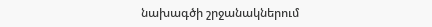նախագծի շրջանակներում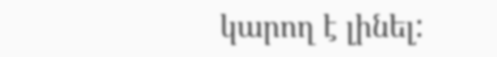կարող է լինել: